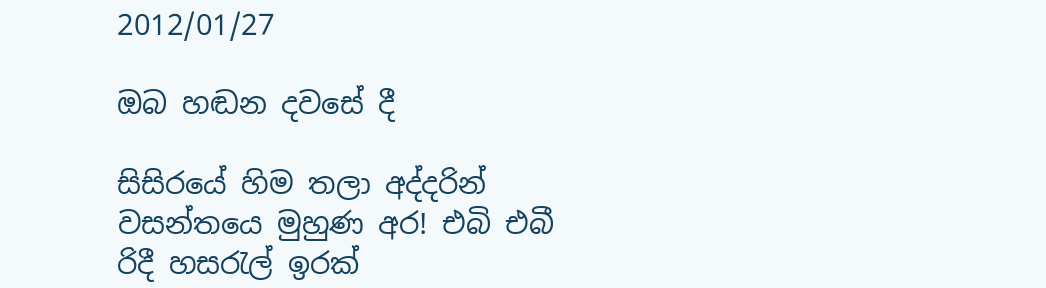2012/01/27

ඔබ හඬන දවසේ දී

සිසිරයේ හිම තලා අද්දරින්
වසන්තයෙ මුහුණ අර! එබි එබී
රිදී හසරැල් ඉරක්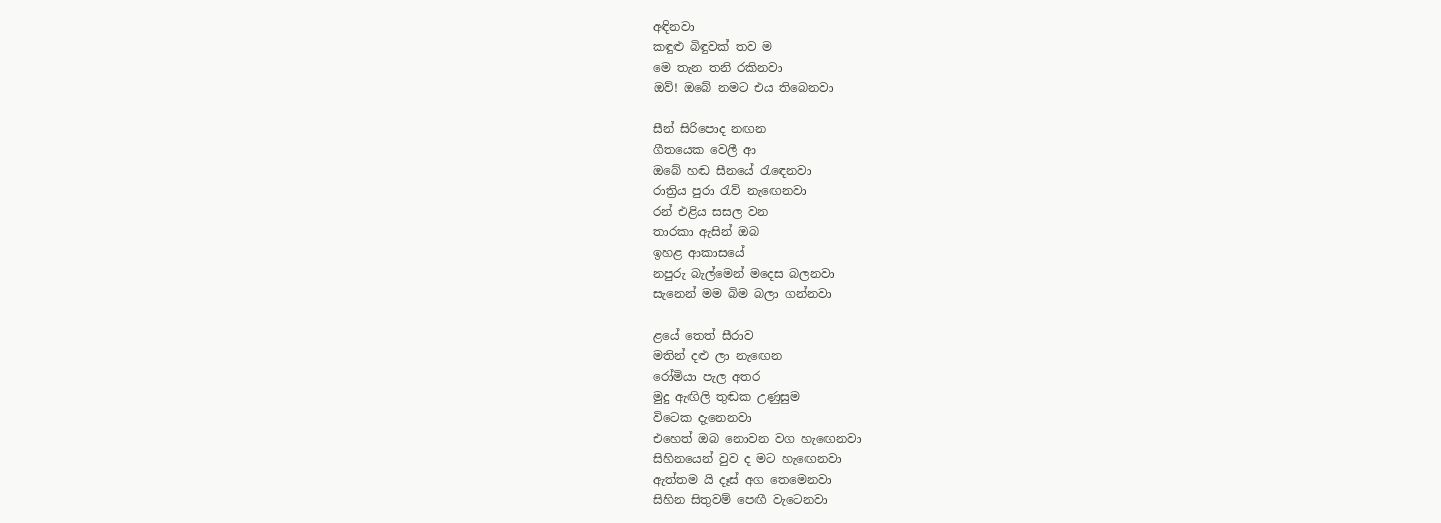අඳිනවා
කඳුළු බිඳුවක් තව ම
මෙ තැන තනි රකිනවා
ඔව්! ඔබේ නමට එය තිබෙනවා

සීන් සිරිපොද නඟන
ගීතයෙක වෙලී ආ
ඔබේ හඬ සීනයේ රැඳෙනවා
රාත්‍රිය පුරා රැව් නැඟෙනවා
රන් එළිය සසල වන
තාරකා ඇසින් ඔබ
ඉහළ ආකාසයේ
නපුරු බැල්මෙන් මදෙස බලනවා
සැනෙන් මම බිම බලා ගන්නවා

ළයේ තෙත් සීරාව
මතින් දළු ලා නැඟෙන
රෝමියා පැල අතර
මුදු ඇඟිලි තුඬක උණුසුම
විටෙක දැනෙනවා
එහෙත් ඔබ නොවන වග හැඟෙනවා
සිහිනයෙන් වුව ද මට හැඟෙනවා
ඇත්තම යි දෑස් අග තෙමෙනවා
සිහින සිතුවම් පෙඟී වැටෙනවා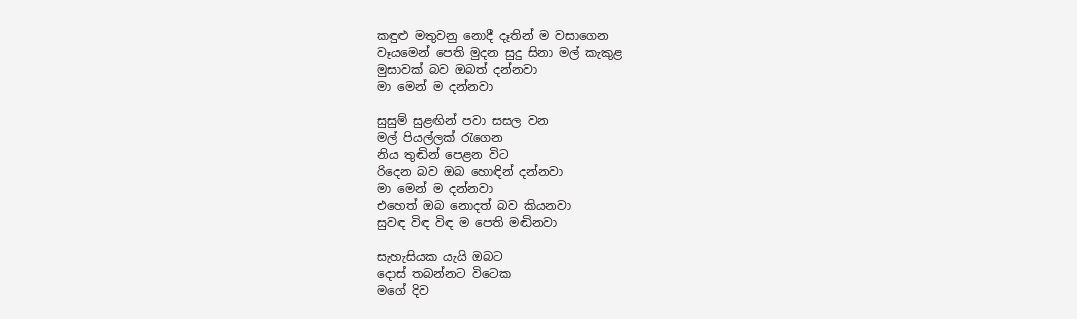කඳුළු මතුවනු නොදී දෑතින් ම වසාගෙන
වෑයමෙන් පෙති මුදන සුදු සිනා මල් කැකුළ
මුසාවක් බව ඔබත් දන්නවා
මා මෙන් ම දන්නවා

සුසුම් සුළඟින් පවා සසල වන
මල් පියල්ලක් රැගෙන
නිය තුඬින් පෙළන විට
රිදෙන බව ඔබ හොඳින් දන්නවා
මා මෙන් ම දන්නවා
එහෙත් ඔබ නොදත් බව කියනවා
සුවඳ විඳ විඳ ම පෙති මඬිනවා

සැහැසියක යැයි ඔබට
දොස් තබන්නට විටෙක
මගේ දිව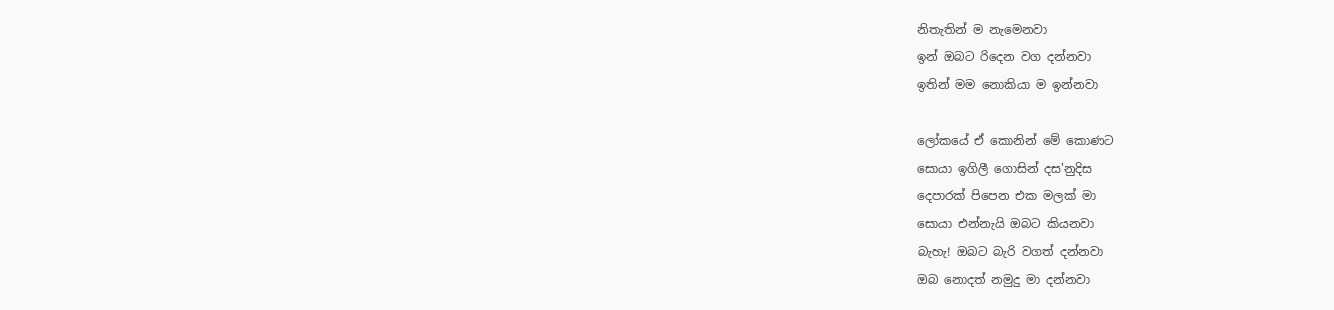නිතැතින් ම නැමෙනවා
ඉන් ඔබට රිදෙන වග දන්නවා
ඉතින් මම නොකියා ම ඉන්නවා

ලෝකයේ ඒ කොනින් මේ කොණට
සොයා ඉගිලී ගොසින් දස'නුදිස
දෙපාරක් පිපෙන එක මලක් මා
සොයා එන්නැයි ඔබට කියනවා
බැහැ! ඔබට බැරි වගත් දන්නවා
ඔබ නොදත් නමුදු මා දන්නවා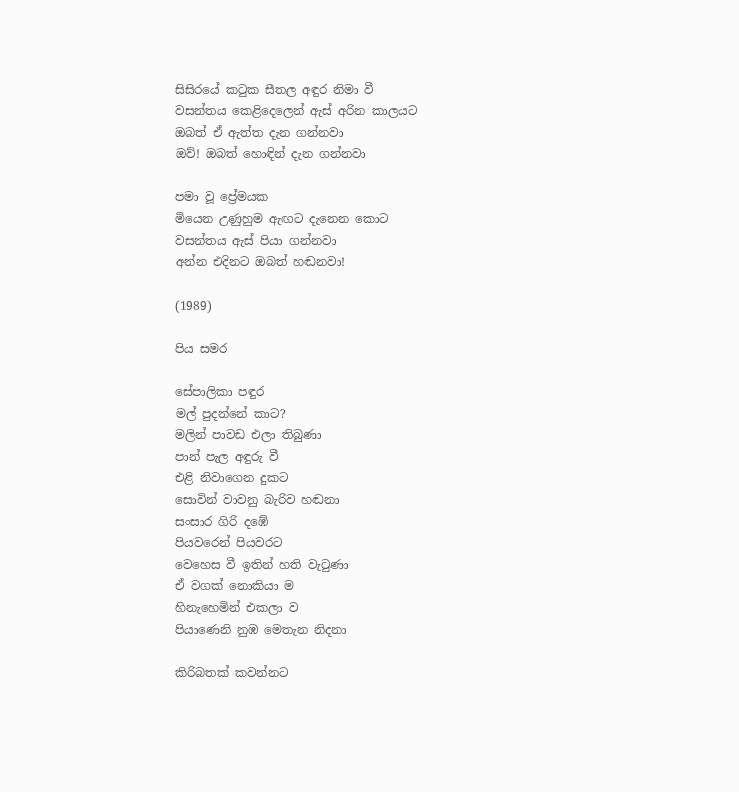සිසිරයේ කටුක සීතල අඳුර නිමා වී
වසන්තය කෙළිදෙලෙන් ඇස් අරින කාලයට
ඔබත් ඒ ඇත්ත දැන ගන්නවා
ඔව්! ඔබත් හොඳින් දැන ගන්නවා

පමා වූ ප්‍රේමයක
මියෙන උණුහුම ඇඟට දැනෙන කොට
වසන්තය ඇස් පියා ගන්නවා
අන්න එදිනට ඔබත් හඬනවා!

(1989)

පිය සමර

සේපාලිකා පඳුර
මල් පුදන්නේ කාට?
මලින් පාවඩ එලා තිබුණා
පාන් පැල අඳුරු වී
එළි නිවාගෙන දුකට
සොවින් වාවනු බැරිව හඬනා
සංසාර ගිරි දඹේ
පියවරෙන් පියවරට
වෙහෙස වී ඉතින් හති වැටුණා
ඒ වගක් නොකියා ම
හිනැහෙමින් එකලා ව
පියාණෙනි නුඹ මෙතැන නිදනා

කිරිබතක් කවන්නට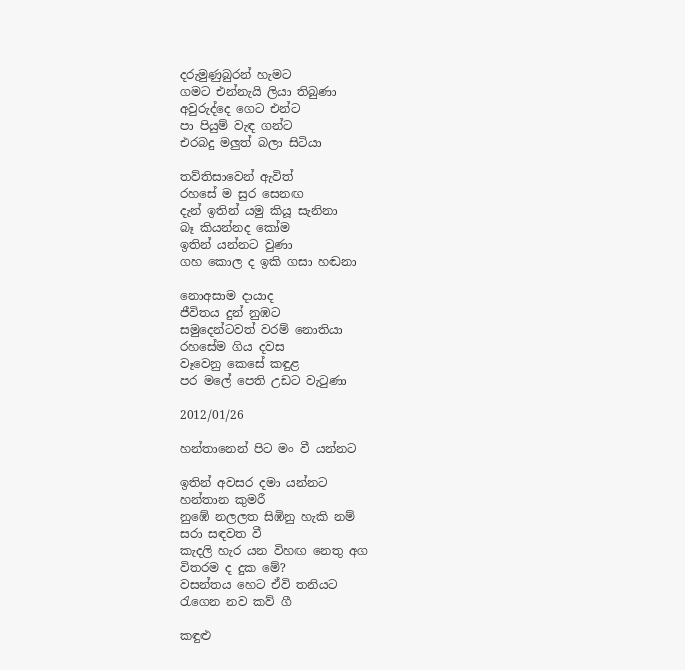දරුමුණුබුරන් හැමට
ගමට එන්නැයි ලියා තිබුණා
අවුරුද්දෙ ගෙට එන්ට
පා පියුම් වැඳ ගන්ට
එරබදු මලුත් බලා සිටියා

තව්තිසාවෙන් ඇවිත්
රහසේ ම සුර සෙනඟ
දැන් ඉතින් යමු කියූ සැනිනා
බෑ කියන්නද කෝම
ඉතින් යන්නට වුණා
ගහ කොල ද ඉකි ගසා හඬනා

නොඅසාම දායාද
ජීවිතය දුන් නුඹට
සමුදෙන්ටවත් වරම් නොතියා
රහසේම ගිය දවස
වෑවෙනු කෙසේ කඳුළ
පර මලේ පෙති උඩට වැටුණා

2012/01/26

හන්තානෙන් පිට මං වී යන්නට

ඉතින් අවසර දමා යන්නට
හන්තාන කුමරී
නුඹේ නලලත සිඹිනු හැකි නම්
සරා සඳවත වී
කැදලි හැර යන විහඟ නෙතු අග
විතරම ද දුක මේ?
වසන්තය හෙට ඒවි තනියට
රැගෙන නව කව් ගී

කඳුළු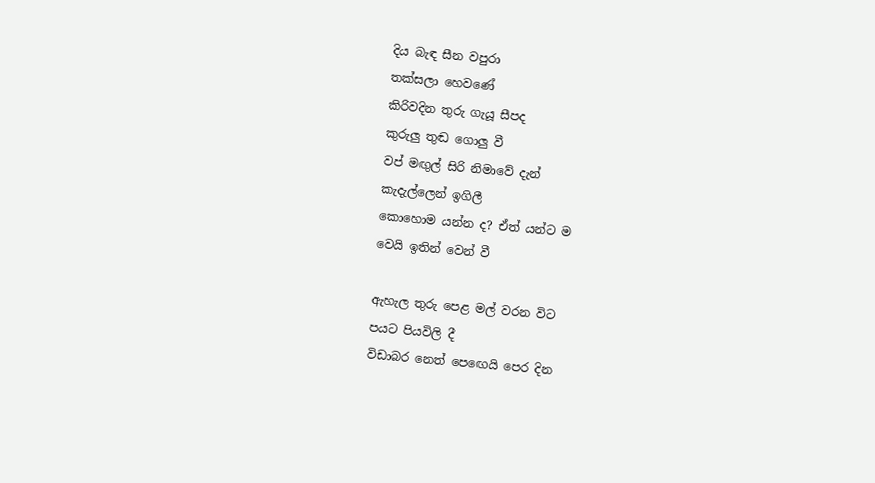දිය බැඳ සීන වපුරා
තක්සලා හෙවණේ
කිරිවදින තුරු ගැයූ සීපද
කුරුලු තුඬ ගොලු වී
වප් මඟුල් සිරි නිමාවේ දැන්
කැදැල්ලෙන් ඉගිලී
කොහොම යන්න ද? ඒත් යන්ට ම
වෙයි ඉතින් වෙන් වී

ඇහැල තුරු පෙළ මල් වරන විට
පයට පියවිලි දී
විඩාබර නෙත් පෙඟෙයි පෙර දින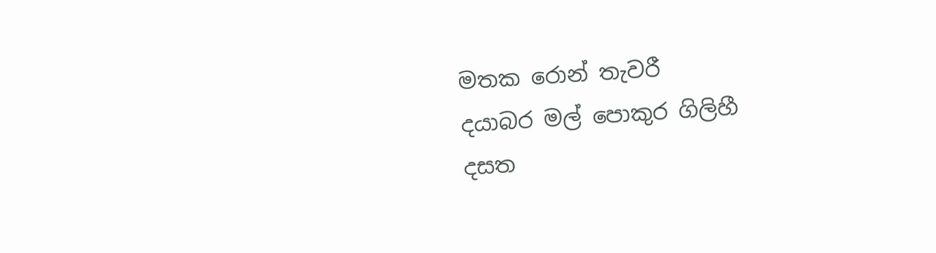මතක රොන් තැවරී
දයාබර මල් පොකුර ගිලිහී
දසත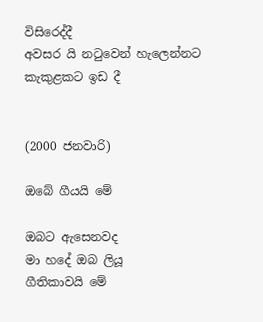විසිරෙද්දී
අවසර යි නටුවෙන් හැලෙන්නට
කැකුළකට ඉඩ දී


(2000 ජනවාරි)

ඔබේ ගීයයි මේ

ඔබට ඇසෙනවද
මා හදේ ඔබ ලියූ
ගීතිකාවයි මේ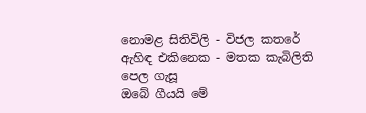නොමළ සිතිවිලි - විජල කතරේ
ඇහිඳ එකිනෙක - මතක කැබිලිති
පෙල ගැසූ
ඔබේ ගීයයි මේ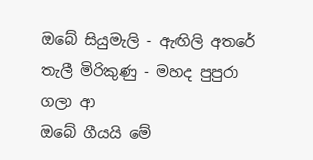ඔබේ සියුමැලි - ඇඟිලි අතරේ
තැලී මිරිකුණු - මහද පුපුරා
ගලා ආ
ඔබේ ගීයයි මේ